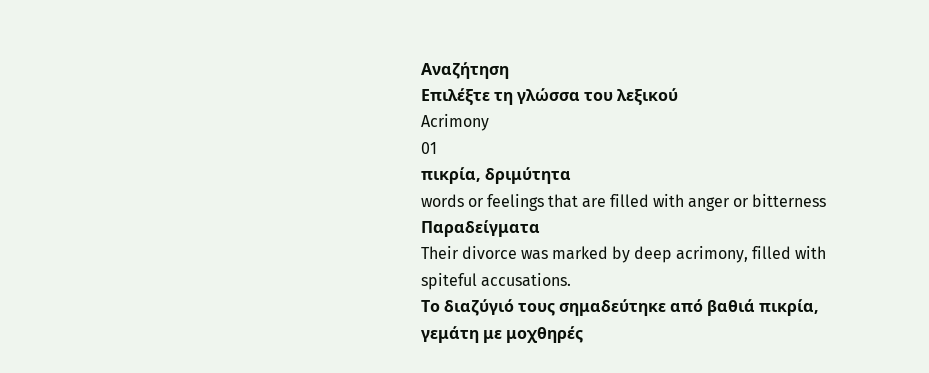Αναζήτηση
Επιλέξτε τη γλώσσα του λεξικού
Acrimony
01
πικρία, δριμύτητα
words or feelings that are filled with anger or bitterness
Παραδείγματα
Their divorce was marked by deep acrimony, filled with spiteful accusations.
Το διαζύγιό τους σημαδεύτηκε από βαθιά πικρία, γεμάτη με μοχθηρές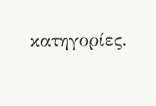κατηγορίες.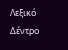Λεξικό Δέντρο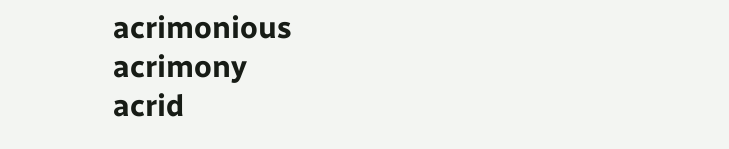acrimonious
acrimony
acrid